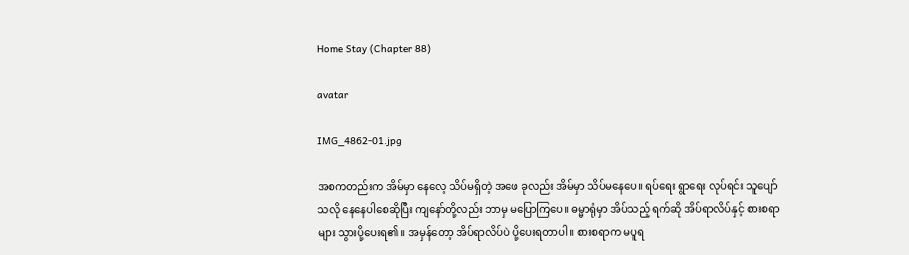Home Stay (Chapter 88)

avatar

IMG_4862-01.jpg

အစကတည်းက အိမ်မှာ နေလေ့ သိပ်မရှိတဲ့ အဖေ ခုလည်း အိမ်မှာ သိပ်မနေပေ။ ရပ်ရေး ရွာရေး လုပ်ရင်း သူပျော်သလို နေနေပါစေဆိုပြီး ကျနော်တို့လည်း ဘာမှ မပြောကြပေ။ ဓမ္မာရုံမှာ အိပ်သည့် ရက်ဆို အိပ်ရာလိပ်နှင့် စားစရာများ သွားပို့ပေးရ၏။ အမှန်တော့ အိပ်ရာလိပ်ပဲ ပို့ပေးရတာပါ။ စားစရာက မပူရ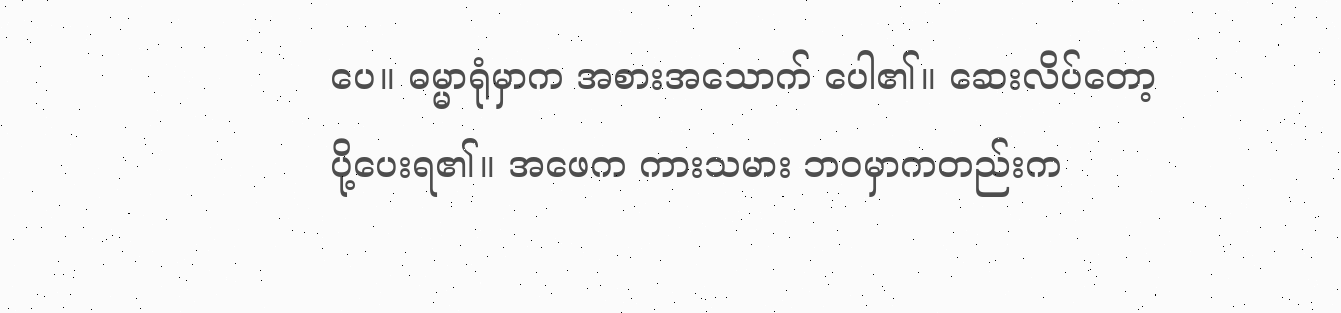ပေ။ ဓမ္မာရုံမှာက အစားအသောက် ပေါ၏။ ဆေးလိပ်တော့ ပို့ပေးရ၏။ အဖေက ကားသမား ဘဝမှာကတည်းက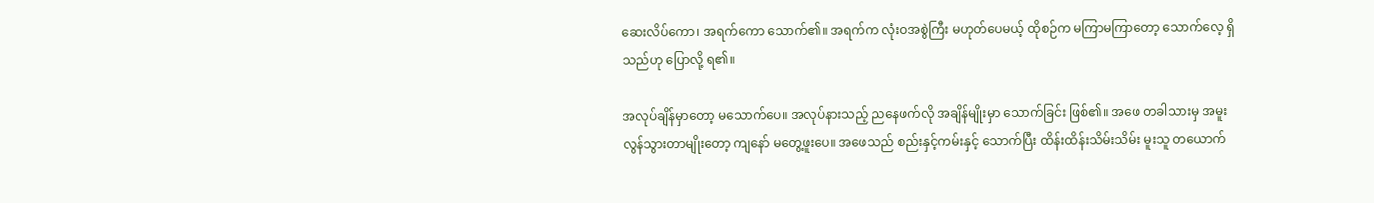ဆေးလိပ်ကော၊ အရက်ကော သောက်၏။ အရက်က လုံးဝအစွဲကြီး မဟုတ်ပေမယ့် ထိုစဉ်က မကြာမကြာတော့ သောက်လေ့ ရှိသည်ဟု ပြောလို့ ရ၏။

အလုပ်ချိန်မှာတော့ မသောက်ပေ။ အလုပ်နားသည့် ညနေဖက်လို အချိန်မျိုးမှာ သောက်ခြင်း ဖြစ်၏။ အဖေ တခါသားမှ အမူးလွန်သွားတာမျိုးတော့ ကျနော် မတွေ့ဖူးပေ။ အဖေသည် စည်းနှင့်ကမ်းနှင့် သောက်ပြီး ထိန်းထိန်းသိမ်းသိမ်း မူးသူ တယောက်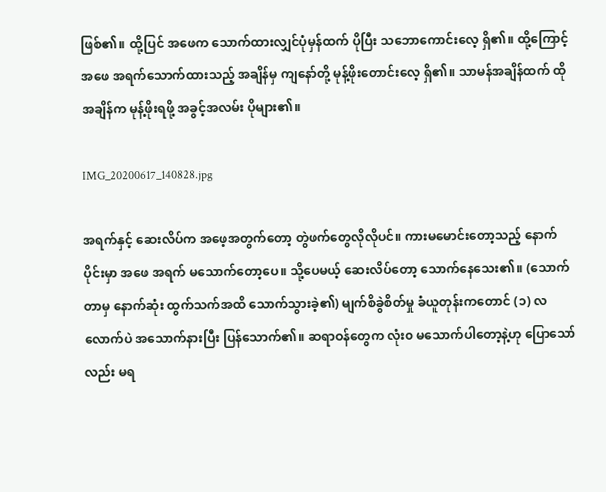ဖြစ်၏။ ထို့ပြင် အဖေက သောက်ထားလျှင်ပုံမှန်ထက် ပိုပြီး သဘောကောင်းလေ့ ရှိ၏။ ထို့ကြောင့် အဖေ အရက်သောက်ထားသည့် အချိန်မှ ကျနော်တို့ မုန့်ဖိုးတောင်းလေ့ ရှိ၏။ သာမန်အချိန်ထက် ထိုအချိန်က မုန့်ဖိုးရဖို့ အခွင့်အလမ်း ပိုများ၏။

IMG_20200617_140828.jpg

အရက်နှင့် ဆေးလိပ်က အဖေ့အတွက်တော့ တွဲဖက်တွေလိုလိုပင်။ ကားမမောင်းတော့သည့် နောက်ပိုင်းမှာ အဖေ အရက် မသောက်တော့ပေ။ သို့ပေမယ့် ဆေးလိပ်တော့ သောက်နေသေး၏။ (သောက်တာမှ နောက်ဆုံး ထွက်သက်အထိ သောက်သွားခဲ့၏) မျက်စိခွဲစိတ်မှု ခံယူတုန်းကတောင် (၁) လလောက်ပဲ အသောက်နားပြီး ပြန်သောက်၏။ ဆရာဝန်တွေက လုံး၀ မသောက်ပါတော့နဲ့ဟု ပြောသော်လည်း မရ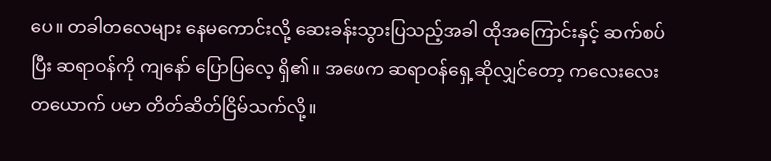ပေ။ တခါတလေများ နေမကောင်းလို့ ဆေးခန်းသွားပြသည့်အခါ ထိုအကြောင်းနှင့် ဆက်စပ်ပြီး ဆရာဝန်ကို ကျနော် ပြောပြလေ့ ရှိ၏။ အဖေက ဆရာဝန်ရှေ့ဆိုလျှင်တော့ ကလေးလေး တယောက် ပမာ တိတ်ဆိတ်ငြိမ်သက်လို့။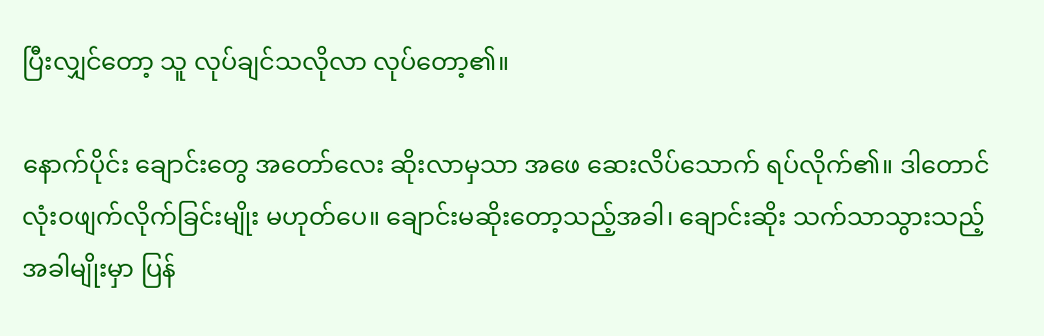ပြီးလျှင်တော့ သူ လုပ်ချင်သလိုလာ လုပ်တော့၏။

နောက်ပိုင်း ချောင်းတွေ အတော်လေး ဆိုးလာမှသာ အဖေ ဆေးလိပ်သောက် ရပ်လိုက်၏။ ဒါတောင် လုံးဝဖျက်လိုက်ခြင်းမျိုး မဟုတ်ပေ။ ချောင်းမဆိုးတော့သည့်အခါ၊ ချောင်းဆိုး သက်သာသွားသည့် အခါမျိုးမှာ ပြန်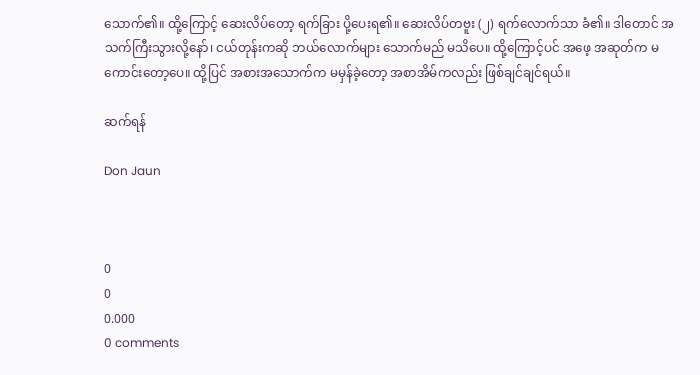သောက်၏။ ထို့ကြောင့် ဆေးလိပ်တော့ ရက်ခြား ပို့ပေးရ၏။ ဆေးလိပ်တဗူး (၂) ရက်လောက်သာ ခံ၏။ ဒါတောင် အသက်ကြီးသွားလို့နော်၊ ငယ်တုန်းကဆို ဘယ်လောက်များ သောက်မည် မသိပေ။ ထို့ကြောင့်ပင် အဖေ့ အဆုတ်က မကောင်းတော့ပေ။ ထို့ပြင် အစားအသောက်က မမှန်ခဲ့တော့ အစာအိမ်ကလည်း ဖြစ်ချင်ချင်ရယ်။

ဆက်ရန်

Don Jaun



0
0
0.000
0 comments